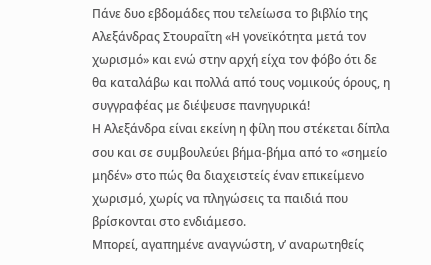Πάνε δυο εβδομάδες που τελείωσα το βιβλίο της Αλεξάνδρας Στουραΐτη «Η γονεϊκότητα μετά τον χωρισμό» και ενώ στην αρχή είχα τον φόβο ότι δε θα καταλάβω και πολλά από τους νομικούς όρους, η συγγραφέας με διέψευσε πανηγυρικά!
Η Αλεξάνδρα είναι εκείνη η φίλη που στέκεται δίπλα σου και σε συμβουλεύει βήμα-βήμα από το «σημείο μηδέν» στο πώς θα διαχειστείς έναν επικείμενο χωρισμό, χωρίς να πληγώσεις τα παιδιά που βρίσκονται στο ενδιάμεσο.
Μπορεί, αγαπημένε αναγνώστη, ν’ αναρωτηθείς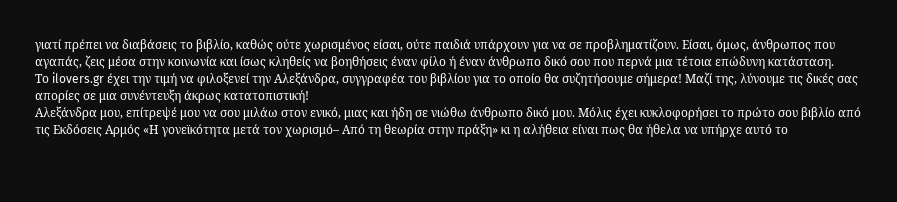γιατί πρέπει να διαβάσεις το βιβλίο, καθώς ούτε χωρισμένος είσαι, ούτε παιδιά υπάρχουν για να σε προβληματίζουν. Είσαι, όμως, άνθρωπος που αγαπάς, ζεις μέσα στην κοινωνία και ίσως κληθείς να βοηθήσεις έναν φίλο ή έναν άνθρωπο δικό σου που περνά μια τέτοια επώδυνη κατάσταση.
Το ilovers.gr έχει την τιμή να φιλοξενεί την Αλεξάνδρα, συγγραφέα του βιβλίου για το οποίο θα συζητήσουμε σήμερα! Μαζί της, λύνουμε τις δικές σας απορίες σε μια συνέντευξη άκρως κατατοπιστική!
Αλεξάνδρα μου, επίτρεψέ μου να σου μιλάω στον ενικό, μιας και ήδη σε νιώθω άνθρωπο δικό μου. Μόλις έχει κυκλοφορήσει το πρώτο σου βιβλίο από τις Εκδόσεις Αρμός «Η γονεϊκότητα μετά τον χωρισμό– Από τη θεωρία στην πράξη» κι η αλήθεια είναι πως θα ήθελα να υπήρχε αυτό το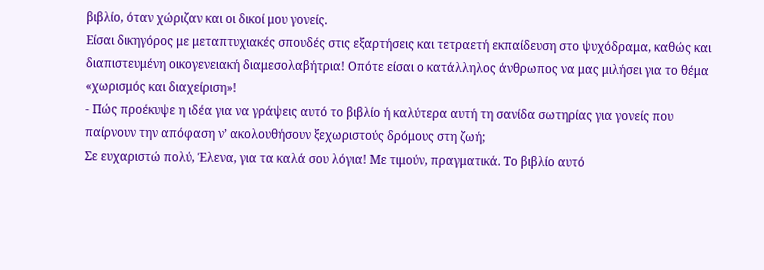βιβλίο, όταν χώριζαν και οι δικοί μου γονείς.
Είσαι δικηγόρος με μεταπτυχιακές σπουδές στις εξαρτήσεις και τετραετή εκπαίδευση στο ψυχόδραμα, καθώς και διαπιστευμένη οικογενειακή διαμεσολαβήτρια! Οπότε είσαι ο κατάλληλος άνθρωπος να μας μιλήσει για το θέμα «χωρισμός και διαχείριση»!
- Πώς προέκυψε η ιδέα για να γράψεις αυτό το βιβλίο ή καλύτερα αυτή τη σανίδα σωτηρίας για γονείς που παίρνουν την απόφαση ν’ ακολουθήσουν ξεχωριστούς δρόμους στη ζωή;
Σε ευχαριστώ πολύ, Έλενα, για τα καλά σου λόγια! Με τιμούν, πραγματικά. Το βιβλίο αυτό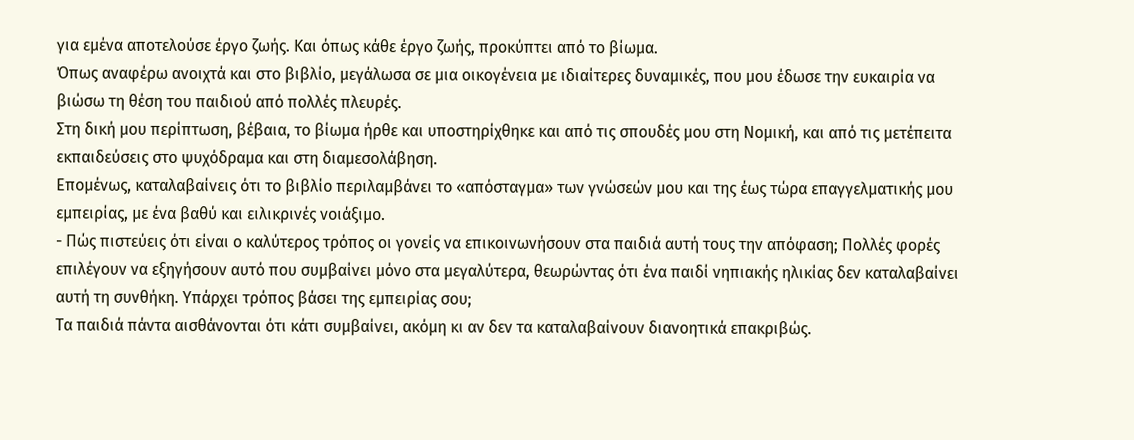για εμένα αποτελούσε έργο ζωής. Και όπως κάθε έργο ζωής, προκύπτει από το βίωμα.
Όπως αναφέρω ανοιχτά και στο βιβλίο, μεγάλωσα σε μια οικογένεια με ιδιαίτερες δυναμικές, που μου έδωσε την ευκαιρία να βιώσω τη θέση του παιδιού από πολλές πλευρές.
Στη δική μου περίπτωση, βέβαια, το βίωμα ήρθε και υποστηρίχθηκε και από τις σπουδές μου στη Νομική, και από τις μετέπειτα εκπαιδεύσεις στο ψυχόδραμα και στη διαμεσολάβηση.
Επομένως, καταλαβαίνεις ότι το βιβλίο περιλαμβάνει το «απόσταγμα» των γνώσεών μου και της έως τώρα επαγγελματικής μου εμπειρίας, με ένα βαθύ και ειλικρινές νοιάξιμο.
- Πώς πιστεύεις ότι είναι ο καλύτερος τρόπος οι γονείς να επικοινωνήσουν στα παιδιά αυτή τους την απόφαση; Πολλές φορές επιλέγουν να εξηγήσουν αυτό που συμβαίνει μόνο στα μεγαλύτερα, θεωρώντας ότι ένα παιδί νηπιακής ηλικίας δεν καταλαβαίνει αυτή τη συνθήκη. Υπάρχει τρόπος βάσει της εμπειρίας σου;
Τα παιδιά πάντα αισθάνονται ότι κάτι συμβαίνει, ακόμη κι αν δεν τα καταλαβαίνουν διανοητικά επακριβώς.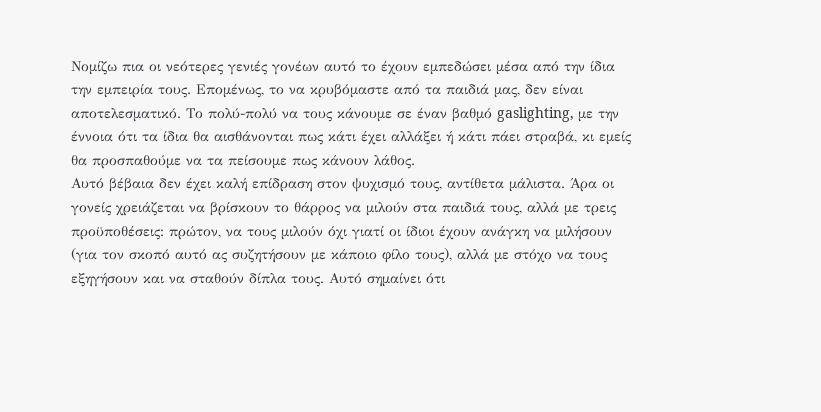Νομίζω πια οι νεότερες γενιές γονέων αυτό το έχουν εμπεδώσει μέσα από την ίδια την εμπειρία τους. Επομένως, το να κρυβόμαστε από τα παιδιά μας, δεν είναι αποτελεσματικό. Το πολύ-πολύ να τους κάνουμε σε έναν βαθμό gaslighting, με την έννοια ότι τα ίδια θα αισθάνονται πως κάτι έχει αλλάξει ή κάτι πάει στραβά, κι εμείς θα προσπαθούμε να τα πείσουμε πως κάνουν λάθος.
Αυτό βέβαια δεν έχει καλή επίδραση στον ψυχισμό τους, αντίθετα μάλιστα. Άρα οι γονείς χρειάζεται να βρίσκουν το θάρρος να μιλούν στα παιδιά τους, αλλά με τρεις προϋποθέσεις: πρώτον, να τους μιλούν όχι γιατί οι ίδιοι έχουν ανάγκη να μιλήσουν (για τον σκοπό αυτό ας συζητήσουν με κάποιο φίλο τους), αλλά με στόχο να τους εξηγήσουν και να σταθούν δίπλα τους. Αυτό σημαίνει ότι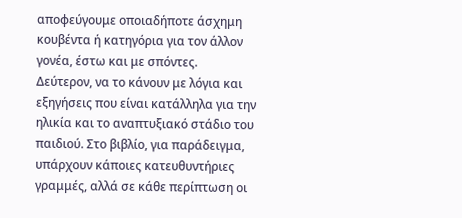αποφεύγουμε οποιαδήποτε άσχημη κουβέντα ή κατηγόρια για τον άλλον γονέα, έστω και με σπόντες.
Δεύτερον, να το κάνουν με λόγια και εξηγήσεις που είναι κατάλληλα για την ηλικία και το αναπτυξιακό στάδιο του παιδιού. Στο βιβλίο, για παράδειγμα, υπάρχουν κάποιες κατευθυντήριες γραμμές, αλλά σε κάθε περίπτωση οι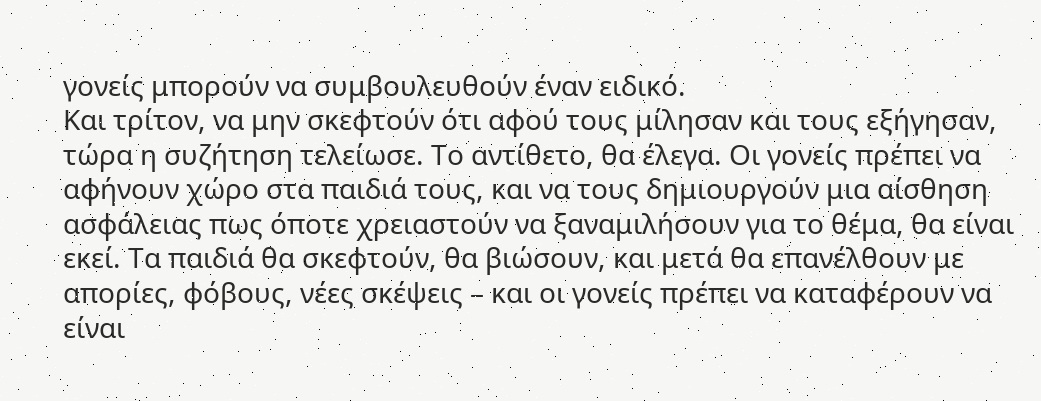γονείς μπορούν να συμβουλευθούν έναν ειδικό.
Και τρίτον, να μην σκεφτούν ότι αφού τους μίλησαν και τους εξήγησαν, τώρα η συζήτηση τελείωσε. Το αντίθετο, θα έλεγα. Οι γονείς πρέπει να αφήνουν χώρο στα παιδιά τους, και να τους δημιουργούν μια αίσθηση ασφάλειας πως όποτε χρειαστούν να ξαναμιλήσουν για το θέμα, θα είναι εκεί. Τα παιδιά θα σκεφτούν, θα βιώσουν, και μετά θα επανέλθουν με απορίες, φόβους, νέες σκέψεις – και οι γονείς πρέπει να καταφέρουν να είναι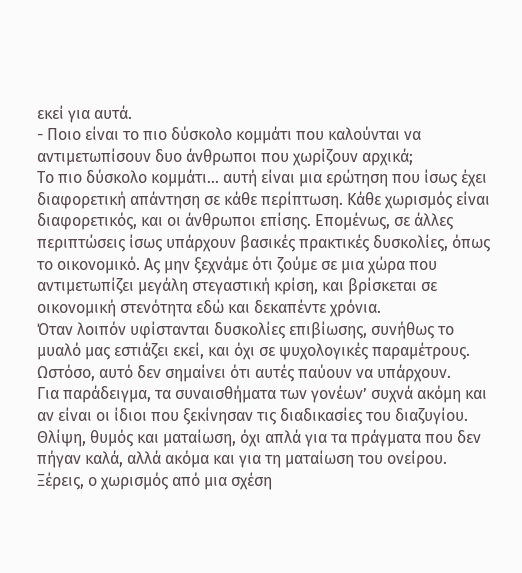εκεί για αυτά.
- Ποιο είναι το πιο δύσκολο κομμάτι που καλούνται να αντιμετωπίσουν δυο άνθρωποι που χωρίζουν αρχικά;
Το πιο δύσκολο κομμάτι… αυτή είναι μια ερώτηση που ίσως έχει διαφορετική απάντηση σε κάθε περίπτωση. Κάθε χωρισμός είναι διαφορετικός, και οι άνθρωποι επίσης. Επομένως, σε άλλες περιπτώσεις ίσως υπάρχουν βασικές πρακτικές δυσκολίες, όπως το οικονομικό. Ας μην ξεχνάμε ότι ζούμε σε μια χώρα που αντιμετωπίζει μεγάλη στεγαστική κρίση, και βρίσκεται σε οικονομική στενότητα εδώ και δεκαπέντε χρόνια.
Όταν λοιπόν υφίστανται δυσκολίες επιβίωσης, συνήθως το μυαλό μας εστιάζει εκεί, και όχι σε ψυχολογικές παραμέτρους. Ωστόσο, αυτό δεν σημαίνει ότι αυτές παύουν να υπάρχουν.
Για παράδειγμα, τα συναισθήματα των γονέων’ συχνά ακόμη και αν είναι οι ίδιοι που ξεκίνησαν τις διαδικασίες του διαζυγίου. Θλίψη, θυμός και ματαίωση, όχι απλά για τα πράγματα που δεν πήγαν καλά, αλλά ακόμα και για τη ματαίωση του ονείρου. Ξέρεις, ο χωρισμός από μια σχέση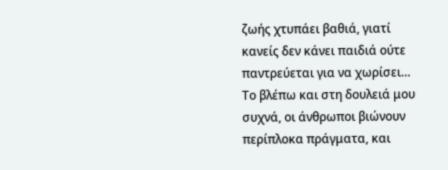ζωής χτυπάει βαθιά, γιατί κανείς δεν κάνει παιδιά ούτε παντρεύεται για να χωρίσει…
Το βλέπω και στη δουλειά μου συχνά, οι άνθρωποι βιώνουν περίπλοκα πράγματα, και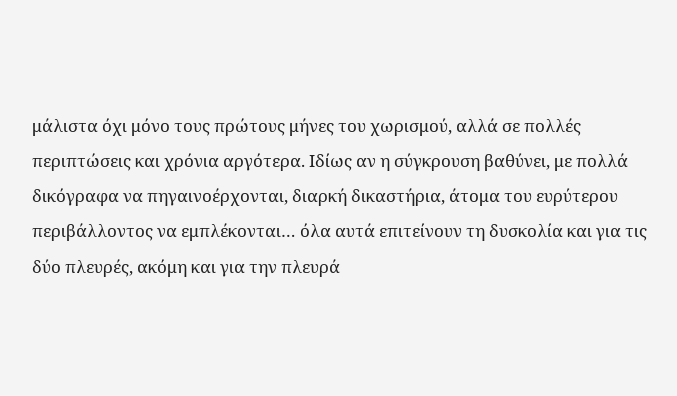μάλιστα όχι μόνο τους πρώτους μήνες του χωρισμού, αλλά σε πολλές περιπτώσεις και χρόνια αργότερα. Ιδίως αν η σύγκρουση βαθύνει, με πολλά δικόγραφα να πηγαινοέρχονται, διαρκή δικαστήρια, άτομα του ευρύτερου περιβάλλοντος να εμπλέκονται… όλα αυτά επιτείνουν τη δυσκολία και για τις δύο πλευρές, ακόμη και για την πλευρά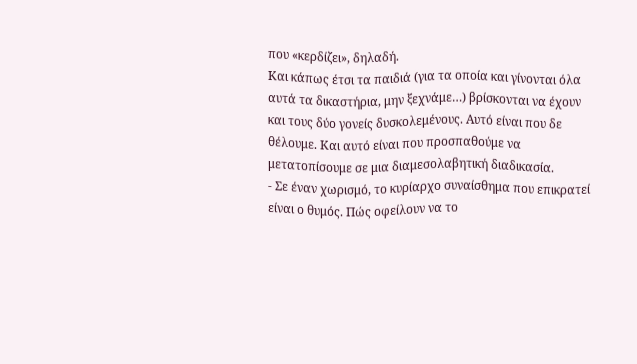που «κερδίζει», δηλαδή.
Και κάπως έτσι τα παιδιά (για τα οποία και γίνονται όλα αυτά τα δικαστήρια, μην ξεχνάμε…) βρίσκονται να έχουν και τους δύο γονείς δυσκολεμένους. Αυτό είναι που δε θέλουμε. Και αυτό είναι που προσπαθούμε να μετατοπίσουμε σε μια διαμεσολαβητική διαδικασία.
- Σε έναν χωρισμό, το κυρίαρχο συναίσθημα που επικρατεί είναι ο θυμός. Πώς οφείλουν να το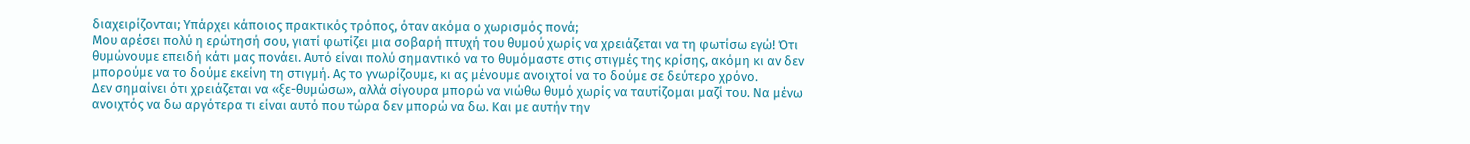διαχειρίζονται; Υπάρχει κάποιος πρακτικός τρόπος, όταν ακόμα ο χωρισμός πονά;
Μου αρέσει πολύ η ερώτησή σου, γιατί φωτίζει μια σοβαρή πτυχή του θυμού χωρίς να χρειάζεται να τη φωτίσω εγώ! Ότι θυμώνουμε επειδή κάτι μας πονάει. Αυτό είναι πολύ σημαντικό να το θυμόμαστε στις στιγμές της κρίσης, ακόμη κι αν δεν μπορούμε να το δούμε εκείνη τη στιγμή. Ας το γνωρίζουμε, κι ας μένουμε ανοιχτοί να το δούμε σε δεύτερο χρόνο.
Δεν σημαίνει ότι χρειάζεται να «ξε-θυμώσω», αλλά σίγουρα μπορώ να νιώθω θυμό χωρίς να ταυτίζομαι μαζί του. Να μένω ανοιχτός να δω αργότερα τι είναι αυτό που τώρα δεν μπορώ να δω. Και με αυτήν την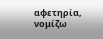αφετηρία, νομίζω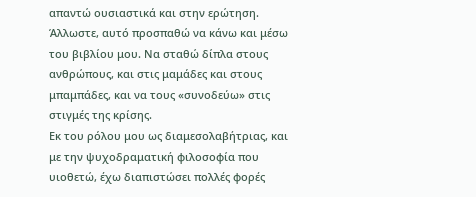απαντώ ουσιαστικά και στην ερώτηση. Άλλωστε, αυτό προσπαθώ να κάνω και μέσω του βιβλίου μου. Να σταθώ δίπλα στους ανθρώπους, και στις μαμάδες και στους μπαμπάδες, και να τους «συνοδεύω» στις στιγμές της κρίσης.
Εκ του ρόλου μου ως διαμεσολαβήτριας, και με την ψυχοδραματική φιλοσοφία που υιοθετώ, έχω διαπιστώσει πολλές φορές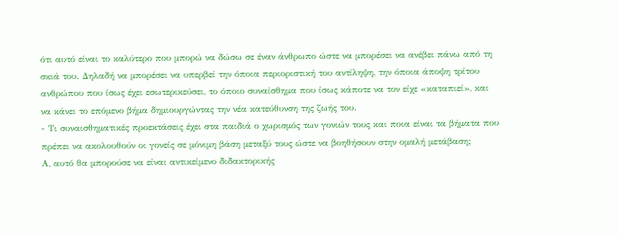ότι αυτό είναι το καλύτερο που μπορώ να δώσω σε έναν άνθρωπο ώστε να μπορέσει να ανέβει πάνω από τη σκιά του. Δηλαδή να μπορέσει να υπερβεί την όποια περιοριστική του αντίληψη, την όποια άποψη τρίτου ανθρώπου που ίσως έχει εσωτερικεύσει, το όποιο συναίσθημα που ίσως κάποτε να τον είχε «καταπιεί», και να κάνει το επόμενο βήμα δημιουργώντας την νέα κατεύθυνση της ζωής του.
- Τι συναισθηματικές προεκτάσεις έχει στα παιδιά ο χωρισμός των γονιών τους και ποια είναι τα βήματα που πρέπει να ακολουθούν οι γονείς σε μόνιμη βάση μεταξύ τους ώστε να βοηθήσουν στην ομαλή μετάβαση;
Α, αυτό θα μπορούσε να είναι αντικείμενο διδακτορικής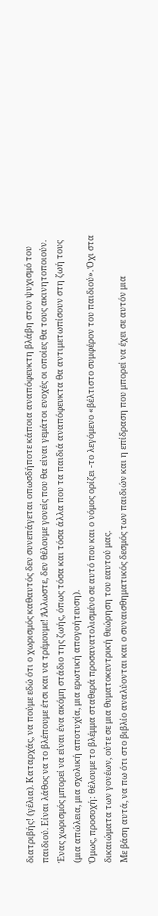διατριβής! (γέλια). Καταρχάς, να πούμε εδώ ότι ο χωρισμός καθαυτός δεν συνεπάγεται οπωσδήποτε κάποια αναπόφευκτη βλάβη στον ψυχισμό του παιδιού. Είναι λάθος να το βλέπουμε έτσι και να τρέμουμε! Άλλωστε, δεν θέλουμε γονείς που θα είναι γεμάτοι ενοχές οι οποίες θα τους ακινητοποιούν.
Ένας χωρισμός μπορεί να είναι ένα ακόμη στάδιο της ζωής, όπως τόσα και τόσα άλλα που τα παιδιά αναπόφευκτα θα αντιμετωπίσουν στη ζωή τους (μια απώλεια, μια σχολική αποτυχία, μια ερωτική απογοήτευση).
Όμως, προσοχή: θέλουμε το βλέμμα σταθερά προσανατολισμένο σε αυτό που και ο νόμος ορίζει -το λεγόμενο «βέλτιστο συμφέρον του παιδιού». Όχι στα δικαιώματα των γονέων, ούτε σε μια θυματοκεντρική θεώρηση του εαυτού μας.
Με βάση αυτά, να πω ότι στο βιβλίο αναλύονται και ο συναισθηματικός δεσμός των παιδιών και η επίδραση που μπορεί να έχει σε αυτόν μια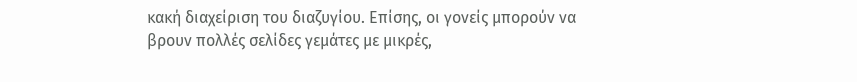κακή διαχείριση του διαζυγίου. Επίσης, οι γονείς μπορούν να βρουν πολλές σελίδες γεμάτες με μικρές,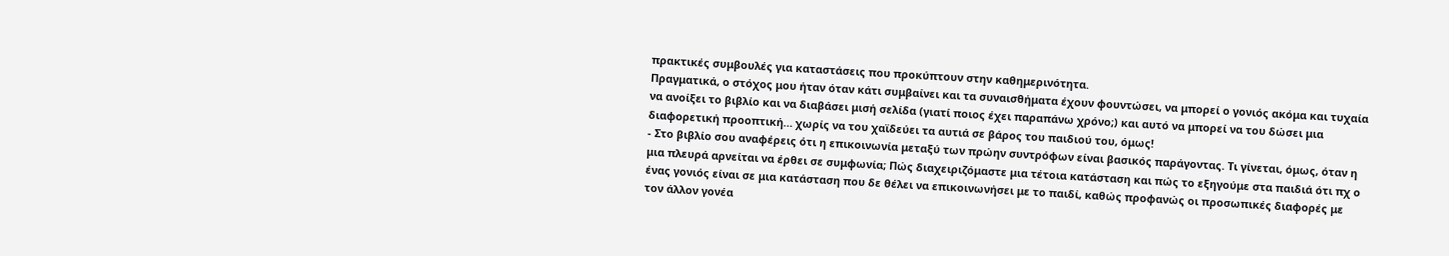πρακτικές συμβουλές για καταστάσεις που προκύπτουν στην καθημερινότητα.
Πραγματικά, ο στόχος μου ήταν όταν κάτι συμβαίνει και τα συναισθήματα έχουν φουντώσει, να μπορεί ο γονιός ακόμα και τυχαία να ανοίξει το βιβλίο και να διαβάσει μισή σελίδα (γιατί ποιος έχει παραπάνω χρόνο;) και αυτό να μπορεί να του δώσει μια διαφορετική προοπτική… χωρίς να του χαϊδεύει τα αυτιά σε βάρος του παιδιού του, όμως!
- Στο βιβλίο σου αναφέρεις ότι η επικοινωνία μεταξύ των πρώην συντρόφων είναι βασικός παράγοντας. Τι γίνεται, όμως, όταν η μια πλευρά αρνείται να έρθει σε συμφωνία; Πώς διαχειριζόμαστε μια τέτοια κατάσταση και πώς το εξηγούμε στα παιδιά ότι πχ ο ένας γονιός είναι σε μια κατάσταση που δε θέλει να επικοινωνήσει με το παιδί, καθώς προφανώς οι προσωπικές διαφορές με τον άλλον γονέα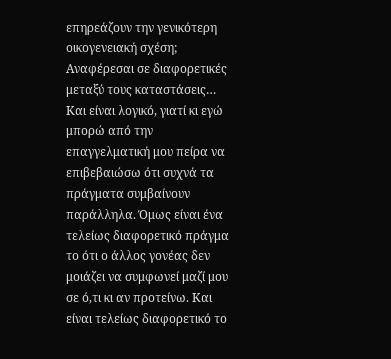επηρεάζουν την γενικότερη οικογενειακή σχέση;
Αναφέρεσαι σε διαφορετικές μεταξύ τους καταστάσεις… Και είναι λογικό, γιατί κι εγώ μπορώ από την επαγγελματική μου πείρα να επιβεβαιώσω ότι συχνά τα πράγματα συμβαίνουν παράλληλα. Όμως είναι ένα τελείως διαφορετικό πράγμα το ότι ο άλλος γονέας δεν μοιάζει να συμφωνεί μαζί μου σε ό,τι κι αν προτείνω. Και είναι τελείως διαφορετικό το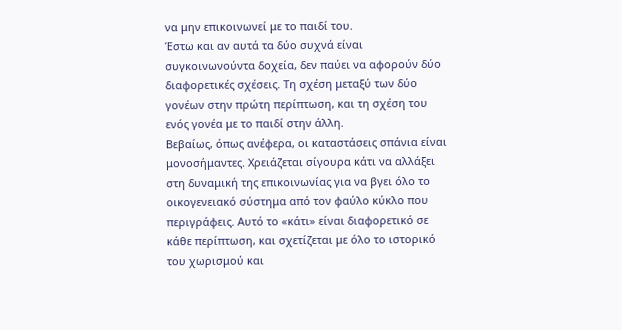να μην επικοινωνεί με το παιδί του.
Έστω και αν αυτά τα δύο συχνά είναι συγκοινωνούντα δοχεία, δεν παύει να αφορούν δύο διαφορετικές σχέσεις. Τη σχέση μεταξύ των δύο γονέων στην πρώτη περίπτωση, και τη σχέση του ενός γονέα με το παιδί στην άλλη.
Βεβαίως, όπως ανέφερα, οι καταστάσεις σπάνια είναι μονοσήμαντες. Χρειάζεται σίγουρα κάτι να αλλάξει στη δυναμική της επικοινωνίας για να βγει όλο το οικογενειακό σύστημα από τον φαύλο κύκλο που περιγράφεις. Αυτό το «κάτι» είναι διαφορετικό σε κάθε περίπτωση, και σχετίζεται με όλο το ιστορικό του χωρισμού και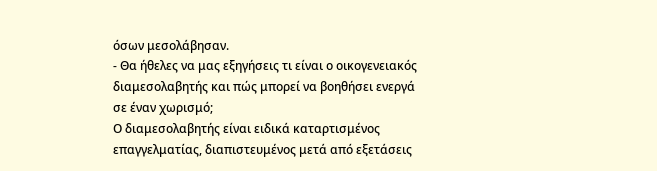όσων μεσολάβησαν.
- Θα ήθελες να μας εξηγήσεις τι είναι ο οικογενειακός διαμεσολαβητής και πώς μπορεί να βοηθήσει ενεργά σε έναν χωρισμό;
Ο διαμεσολαβητής είναι ειδικά καταρτισμένος επαγγελματίας, διαπιστευμένος μετά από εξετάσεις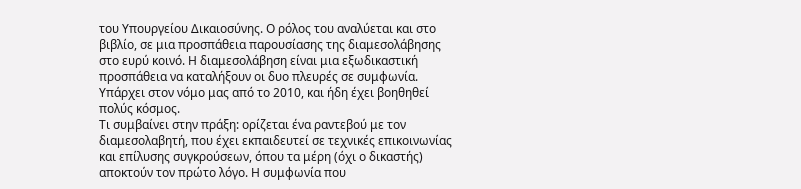του Υπουργείου Δικαιοσύνης. Ο ρόλος του αναλύεται και στο βιβλίο, σε μια προσπάθεια παρουσίασης της διαμεσολάβησης στο ευρύ κοινό. Η διαμεσολάβηση είναι μια εξωδικαστική προσπάθεια να καταλήξουν οι δυο πλευρές σε συμφωνία. Υπάρχει στον νόμο μας από το 2010, και ήδη έχει βοηθηθεί πολύς κόσμος.
Τι συμβαίνει στην πράξη: ορίζεται ένα ραντεβού με τον διαμεσολαβητή, που έχει εκπαιδευτεί σε τεχνικές επικοινωνίας και επίλυσης συγκρούσεων, όπου τα μέρη (όχι ο δικαστής) αποκτούν τον πρώτο λόγο. Η συμφωνία που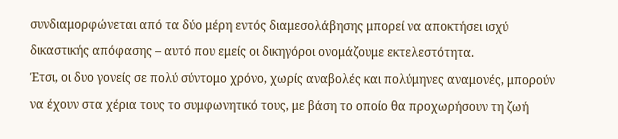συνδιαμορφώνεται από τα δύο μέρη εντός διαμεσολάβησης μπορεί να αποκτήσει ισχύ δικαστικής απόφασης – αυτό που εμείς οι δικηγόροι ονομάζουμε εκτελεστότητα.
Έτσι, οι δυο γονείς σε πολύ σύντομο χρόνο, χωρίς αναβολές και πολύμηνες αναμονές, μπορούν να έχουν στα χέρια τους το συμφωνητικό τους, με βάση το οποίο θα προχωρήσουν τη ζωή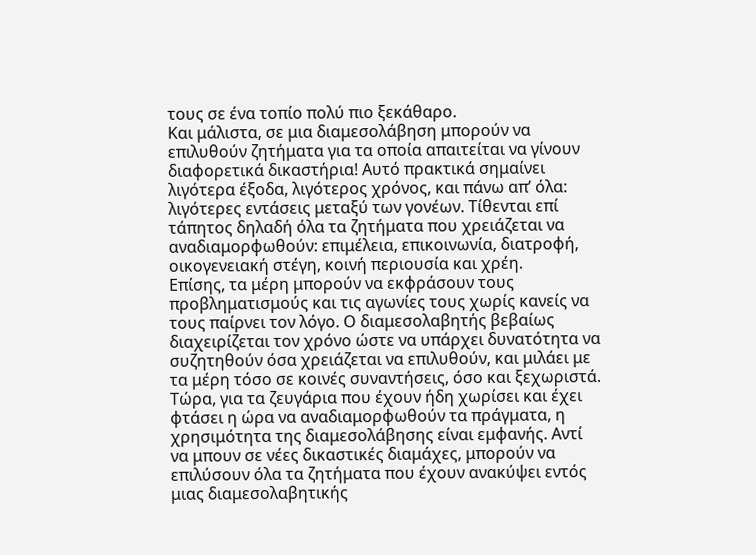τους σε ένα τοπίο πολύ πιο ξεκάθαρο.
Και μάλιστα, σε μια διαμεσολάβηση μπορούν να επιλυθούν ζητήματα για τα οποία απαιτείται να γίνουν διαφορετικά δικαστήρια! Αυτό πρακτικά σημαίνει λιγότερα έξοδα, λιγότερος χρόνος, και πάνω απ’ όλα: λιγότερες εντάσεις μεταξύ των γονέων. Τίθενται επί τάπητος δηλαδή όλα τα ζητήματα που χρειάζεται να αναδιαμορφωθούν: επιμέλεια, επικοινωνία, διατροφή, οικογενειακή στέγη, κοινή περιουσία και χρέη.
Επίσης, τα μέρη μπορούν να εκφράσουν τους προβληματισμούς και τις αγωνίες τους χωρίς κανείς να τους παίρνει τον λόγο. Ο διαμεσολαβητής βεβαίως διαχειρίζεται τον χρόνο ώστε να υπάρχει δυνατότητα να συζητηθούν όσα χρειάζεται να επιλυθούν, και μιλάει με τα μέρη τόσο σε κοινές συναντήσεις, όσο και ξεχωριστά.
Τώρα, για τα ζευγάρια που έχουν ήδη χωρίσει και έχει φτάσει η ώρα να αναδιαμορφωθούν τα πράγματα, η χρησιμότητα της διαμεσολάβησης είναι εμφανής. Αντί να μπουν σε νέες δικαστικές διαμάχες, μπορούν να επιλύσουν όλα τα ζητήματα που έχουν ανακύψει εντός μιας διαμεσολαβητικής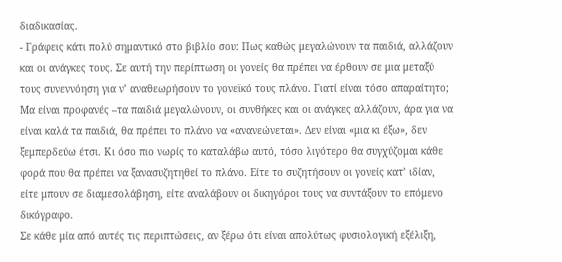διαδικασίας.
- Γράφεις κάτι πολύ σημαντικό στο βιβλίο σου: Πως καθώς μεγαλώνουν τα παιδιά, αλλάζουν και οι ανάγκες τους. Σε αυτή την περίπτωση οι γονείς θα πρέπει να έρθουν σε μια μεταξύ τους συνεννόηση για ν’ αναθεωρήσουν το γονεϊκό τους πλάνο. Γιατί είναι τόσο απαραίτητο;
Μα είναι προφανές –τα παιδιά μεγαλώνουν, οι συνθήκες και οι ανάγκες αλλάζουν, άρα για να είναι καλά τα παιδιά, θα πρέπει το πλάνο να «ανανεώνεται». Δεν είναι «μια κι έξω», δεν ξεμπερδεύω έτσι. Κι όσο πιο νωρίς το καταλάβω αυτό, τόσο λιγότερο θα συγχύζομαι κάθε φορά που θα πρέπει να ξανασυζητηθεί το πλάνο. Είτε το συζητήσουν οι γονείς κατ’ ιδίαν, είτε μπουν σε διαμεσολάβηση, είτε αναλάβουν οι δικηγόροι τους να συντάξουν το επόμενο δικόγραφο.
Σε κάθε μία από αυτές τις περιπτώσεις, αν ξέρω ότι είναι απολύτως φυσιολογική εξέλιξη,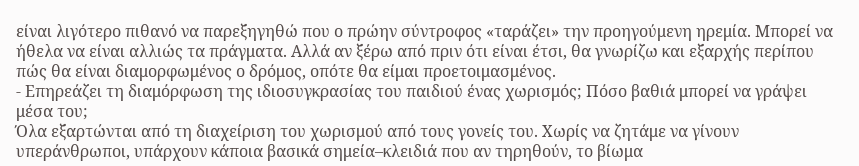είναι λιγότερο πιθανό να παρεξηγηθώ που ο πρώην σύντροφος «ταράζει» την προηγούμενη ηρεμία. Μπορεί να ήθελα να είναι αλλιώς τα πράγματα. Αλλά αν ξέρω από πριν ότι είναι έτσι, θα γνωρίζω και εξαρχής περίπου πώς θα είναι διαμορφωμένος ο δρόμος, οπότε θα είμαι προετοιμασμένος.
- Επηρεάζει τη διαμόρφωση της ιδιοσυγκρασίας του παιδιού ένας χωρισμός; Πόσο βαθιά μπορεί να γράψει μέσα του;
Όλα εξαρτώνται από τη διαχείριση του χωρισμού από τους γονείς του. Χωρίς να ζητάμε να γίνουν υπεράνθρωποι, υπάρχουν κάποια βασικά σημεία–κλειδιά που αν τηρηθούν, το βίωμα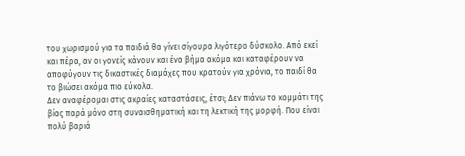του χωρισμού για τα παιδιά θα γίνει σίγουρα λιγότερο δύσκολο. Από εκεί και πέρα, αν οι γονείς κάνουν και ένα βήμα ακόμα και καταφέρουν να αποφύγουν τις δικαστικές διαμάχες που κρατούν για χρόνια, το παιδί θα το βιώσει ακόμα πιο εύκολα.
Δεν αναφέρομαι στις ακραίες καταστάσεις, έτσι; Δεν πιάνω το κομμάτι της βίας παρά μόνο στη συναισθηματική και τη λεκτική της μορφή. Που είναι πολύ βαριά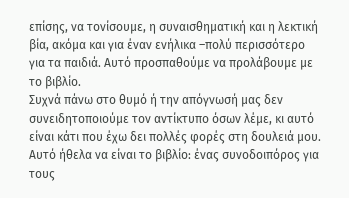επίσης, να τονίσουμε, η συναισθηματική και η λεκτική βία, ακόμα και για έναν ενήλικα –πολύ περισσότερο για τα παιδιά. Αυτό προσπαθούμε να προλάβουμε με το βιβλίο.
Συχνά πάνω στο θυμό ή την απόγνωσή μας δεν συνειδητοποιούμε τον αντίκτυπο όσων λέμε, κι αυτό είναι κάτι που έχω δει πολλές φορές στη δουλειά μου. Αυτό ήθελα να είναι το βιβλίο: ένας συνοδοιπόρος για τους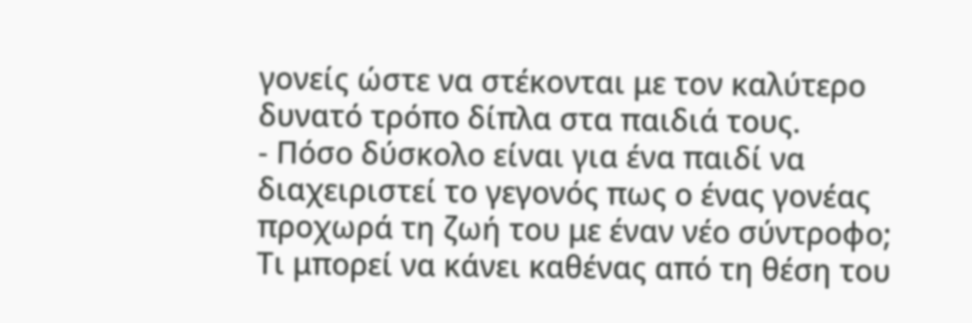γονείς ώστε να στέκονται με τον καλύτερο δυνατό τρόπο δίπλα στα παιδιά τους.
- Πόσο δύσκολο είναι για ένα παιδί να διαχειριστεί το γεγονός πως ο ένας γονέας προχωρά τη ζωή του με έναν νέο σύντροφο; Τι μπορεί να κάνει καθένας από τη θέση του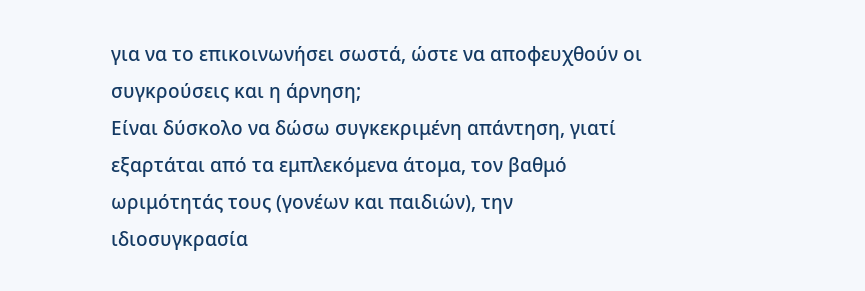για να το επικοινωνήσει σωστά, ώστε να αποφευχθούν οι συγκρούσεις και η άρνηση;
Είναι δύσκολο να δώσω συγκεκριμένη απάντηση, γιατί εξαρτάται από τα εμπλεκόμενα άτομα, τον βαθμό ωριμότητάς τους (γονέων και παιδιών), την ιδιοσυγκρασία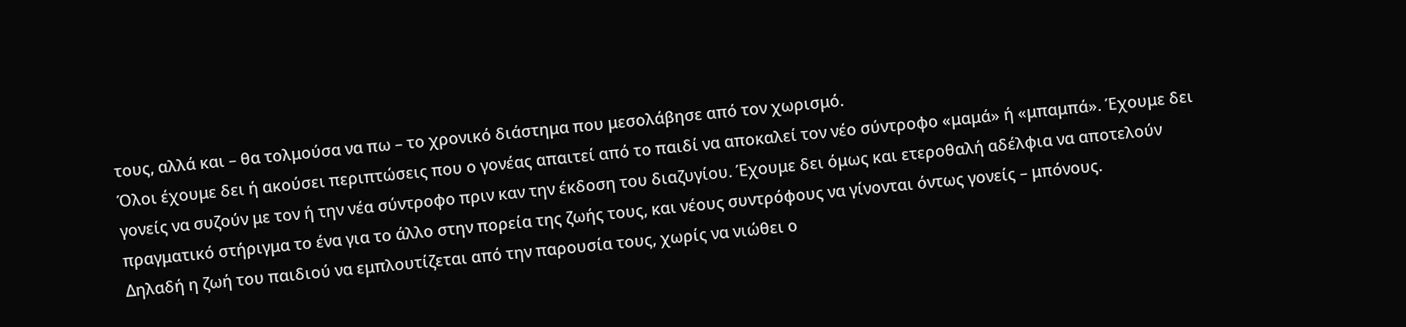τους, αλλά και – θα τολμούσα να πω – το χρονικό διάστημα που μεσολάβησε από τον χωρισμό.
Όλοι έχουμε δει ή ακούσει περιπτώσεις που ο γονέας απαιτεί από το παιδί να αποκαλεί τον νέο σύντροφο «μαμά» ή «μπαμπά». Έχουμε δει γονείς να συζούν με τον ή την νέα σύντροφο πριν καν την έκδοση του διαζυγίου. Έχουμε δει όμως και ετεροθαλή αδέλφια να αποτελούν πραγματικό στήριγμα το ένα για το άλλο στην πορεία της ζωής τους, και νέους συντρόφους να γίνονται όντως γονείς – μπόνους.
Δηλαδή η ζωή του παιδιού να εμπλουτίζεται από την παρουσία τους, χωρίς να νιώθει ο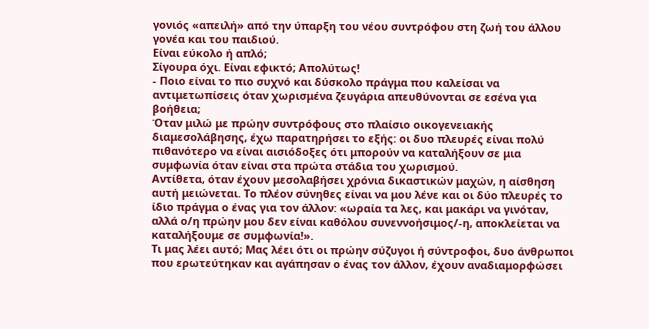γονιός «απειλή» από την ύπαρξη του νέου συντρόφου στη ζωή του άλλου γονέα και του παιδιού.
Είναι εύκολο ή απλό;
Σίγουρα όχι. Είναι εφικτό; Απολύτως!
- Ποιο είναι το πιο συχνό και δύσκολο πράγμα που καλείσαι να αντιμετωπίσεις όταν χωρισμένα ζευγάρια απευθύνονται σε εσένα για βοήθεια;
Όταν μιλώ με πρώην συντρόφους στο πλαίσιο οικογενειακής διαμεσολάβησης, έχω παρατηρήσει το εξής: οι δυο πλευρές είναι πολύ πιθανότερο να είναι αισιόδοξες ότι μπορούν να καταλήξουν σε μια συμφωνία όταν είναι στα πρώτα στάδια του χωρισμού.
Αντίθετα, όταν έχουν μεσολαβήσει χρόνια δικαστικών μαχών, η αίσθηση αυτή μειώνεται. Το πλέον σύνηθες είναι να μου λένε και οι δύο πλευρές το ίδιο πράγμα ο ένας για τον άλλον: «ωραία τα λες, και μακάρι να γινόταν, αλλά ο/η πρώην μου δεν είναι καθόλου συνεννοήσιμος/-η, αποκλείεται να καταλήξουμε σε συμφωνία!».
Τι μας λέει αυτό; Μας λέει ότι οι πρώην σύζυγοι ή σύντροφοι, δυο άνθρωποι που ερωτεύτηκαν και αγάπησαν ο ένας τον άλλον, έχουν αναδιαμορφώσει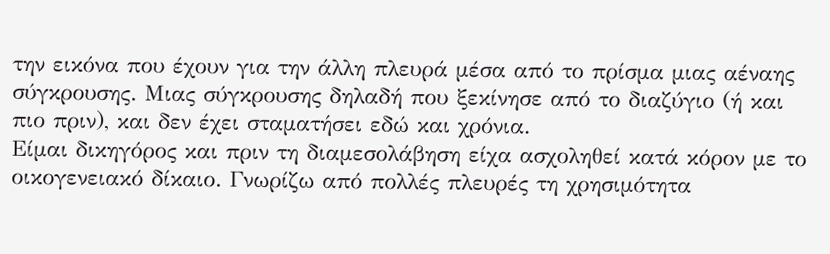την εικόνα που έχουν για την άλλη πλευρά μέσα από το πρίσμα μιας αέναης σύγκρουσης. Μιας σύγκρουσης δηλαδή που ξεκίνησε από το διαζύγιο (ή και πιο πριν), και δεν έχει σταματήσει εδώ και χρόνια.
Είμαι δικηγόρος και πριν τη διαμεσολάβηση είχα ασχοληθεί κατά κόρον με το οικογενειακό δίκαιο. Γνωρίζω από πολλές πλευρές τη χρησιμότητα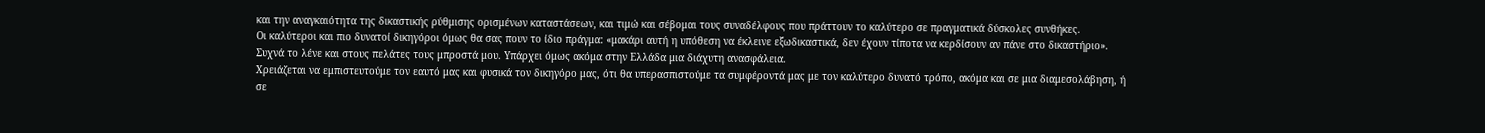και την αναγκαιότητα της δικαστικής ρύθμισης ορισμένων καταστάσεων, και τιμώ και σέβομαι τους συναδέλφους που πράττουν το καλύτερο σε πραγματικά δύσκολες συνθήκες.
Οι καλύτεροι και πιο δυνατοί δικηγόροι όμως θα σας πουν το ίδιο πράγμα: «μακάρι αυτή η υπόθεση να έκλεινε εξωδικαστικά, δεν έχουν τίποτα να κερδίσουν αν πάνε στο δικαστήριο». Συχνά το λένε και στους πελάτες τους μπροστά μου. Υπάρχει όμως ακόμα στην Ελλάδα μια διάχυτη ανασφάλεια.
Χρειάζεται να εμπιστευτούμε τον εαυτό μας και φυσικά τον δικηγόρο μας, ότι θα υπερασπιστούμε τα συμφέροντά μας με τον καλύτερο δυνατό τρόπο, ακόμα και σε μια διαμεσολάβηση, ή σε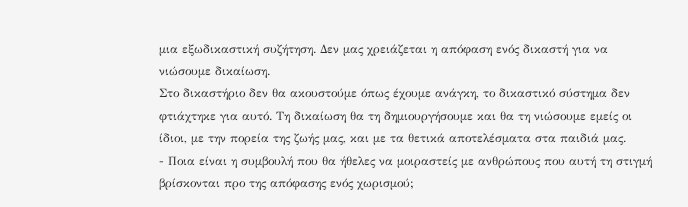μια εξωδικαστική συζήτηση. Δεν μας χρειάζεται η απόφαση ενός δικαστή για να νιώσουμε δικαίωση.
Στο δικαστήριο δεν θα ακουστούμε όπως έχουμε ανάγκη, το δικαστικό σύστημα δεν φτιάχτηκε για αυτό. Τη δικαίωση θα τη δημιουργήσουμε και θα τη νιώσουμε εμείς οι ίδιοι, με την πορεία της ζωής μας, και με τα θετικά αποτελέσματα στα παιδιά μας.
- Ποια είναι η συμβουλή που θα ήθελες να μοιραστείς με ανθρώπους που αυτή τη στιγμή βρίσκονται προ της απόφασης ενός χωρισμού;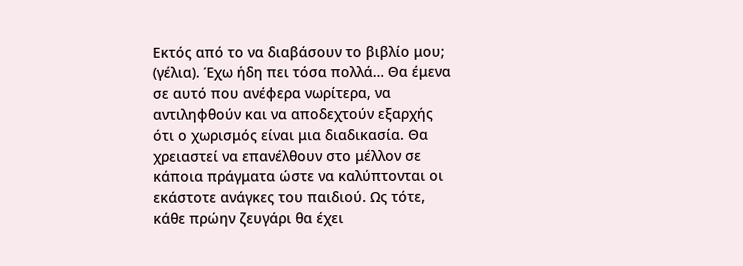Εκτός από το να διαβάσουν το βιβλίο μου; (γέλια). Έχω ήδη πει τόσα πολλά… Θα έμενα σε αυτό που ανέφερα νωρίτερα, να αντιληφθούν και να αποδεχτούν εξαρχής ότι ο χωρισμός είναι μια διαδικασία. Θα χρειαστεί να επανέλθουν στο μέλλον σε κάποια πράγματα ώστε να καλύπτονται οι εκάστοτε ανάγκες του παιδιού. Ως τότε, κάθε πρώην ζευγάρι θα έχει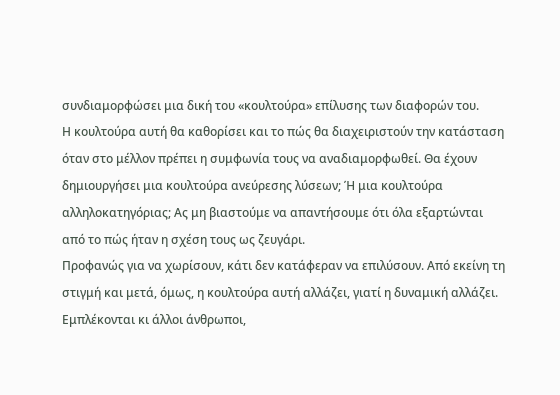συνδιαμορφώσει μια δική του «κουλτούρα» επίλυσης των διαφορών του.
Η κουλτούρα αυτή θα καθορίσει και το πώς θα διαχειριστούν την κατάσταση όταν στο μέλλον πρέπει η συμφωνία τους να αναδιαμορφωθεί. Θα έχουν δημιουργήσει μια κουλτούρα ανεύρεσης λύσεων; Ή μια κουλτούρα αλληλοκατηγόριας; Ας μη βιαστούμε να απαντήσουμε ότι όλα εξαρτώνται από το πώς ήταν η σχέση τους ως ζευγάρι.
Προφανώς για να χωρίσουν, κάτι δεν κατάφεραν να επιλύσουν. Από εκείνη τη στιγμή και μετά, όμως, η κουλτούρα αυτή αλλάζει, γιατί η δυναμική αλλάζει. Εμπλέκονται κι άλλοι άνθρωποι,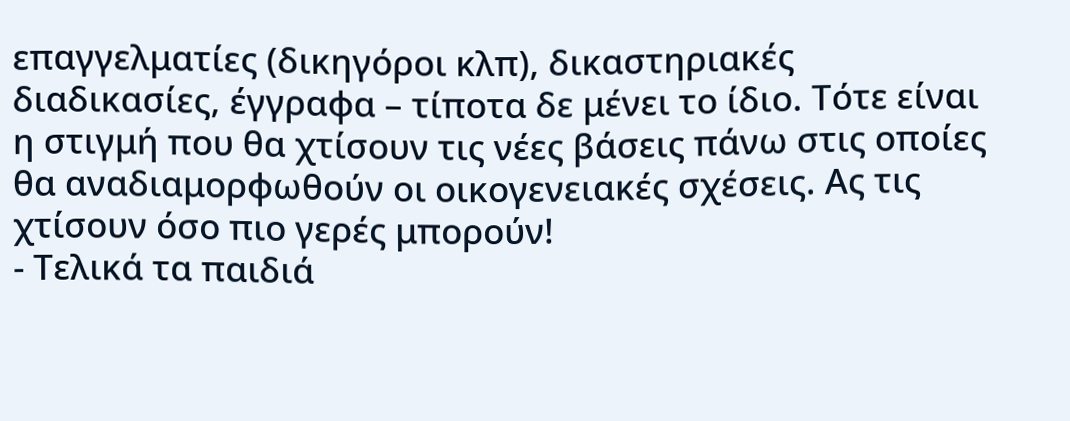επαγγελματίες (δικηγόροι κλπ), δικαστηριακές διαδικασίες, έγγραφα – τίποτα δε μένει το ίδιο. Τότε είναι η στιγμή που θα χτίσουν τις νέες βάσεις πάνω στις οποίες θα αναδιαμορφωθούν οι οικογενειακές σχέσεις. Ας τις χτίσουν όσο πιο γερές μπορούν!
- Τελικά τα παιδιά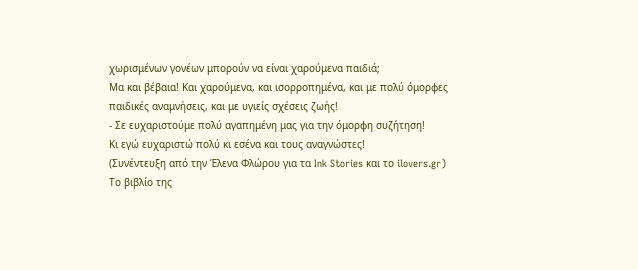χωρισμένων γονέων μπορούν να είναι χαρούμενα παιδιά;
Μα και βέβαια! Και χαρούμενα, και ισορροπημένα, και με πολύ όμορφες παιδικές αναμνήσεις, και με υγιείς σχέσεις ζωής!
- Σε ευχαριστούμε πολύ αγαπημένη μας για την όμορφη συζήτηση!
Κι εγώ ευχαριστώ πολύ κι εσένα και τους αναγνώστες!
(Συνέντευξη από την Έλενα Φλώρου για τα Ink Stories και το ilovers.gr)
Το βιβλίο της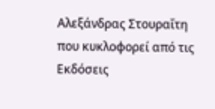Αλεξάνδρας Στουραΐτη που κυκλοφορεί από τις Εκδόσεις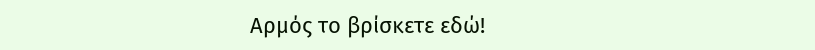Αρμός το βρίσκετε εδώ!